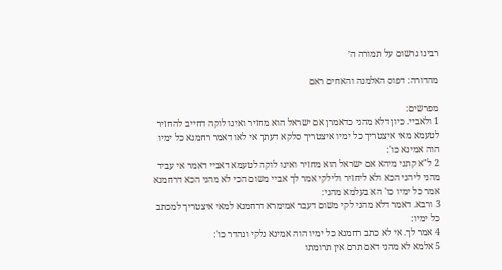רבינו גרשום על תמורה ה׳

מהדורה: דפוס האלמנה והאחים ראם

מפרשים:
1 ולאביי. כיון דלא מהני כדאמרן אם ישראל הוא מחזיר ואינו לוקה דחייב להחזיר לטעמא מאי איצטריך כל ימיו איצטריך סלקא דעתך אי לאו דאמר רחמנא כל ימיו הוה אמינא כו':
2 ל"א קתני מיהא אם ישראל הוא מחזיר ואינו לוקה לטעמא דאביי דאמר אי עביד מהני ליהני הכא ולא ליחזיר ולילקי אמר לך אביי משום הכי לא מהני הכא דרחמנא אמר כל ימיו כו' הא בעלמא מהני:
3 ורבא. דאמר דלא מהני לקי משום דעבר אמימרא דרחמנא למאי איצטריך למכתב כל ימיו:
4 אמר לך. אי לא כתב רחמנא כל ימיו הוה אמינא נלקי ונהדר כו':
5 אלמא לא מהני דאם תרם אין תרומתו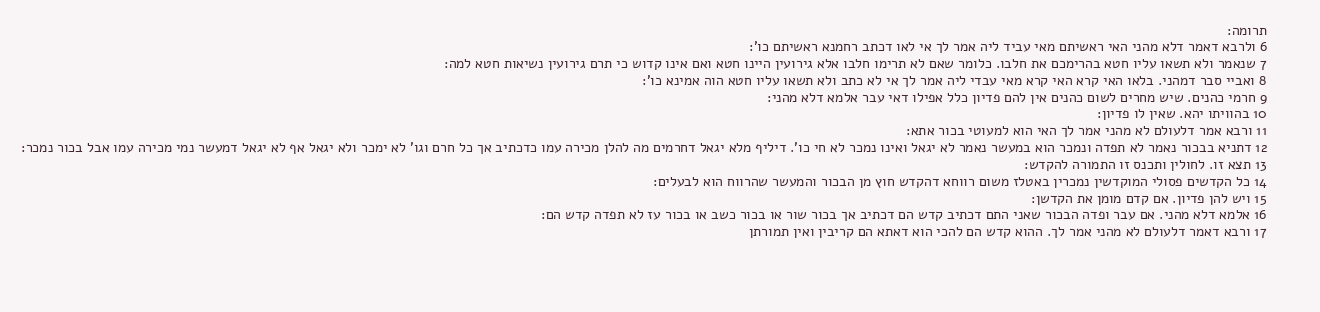תרומה:
6 ולרבא דאמר דלא מהני האי ראשיתם מאי עביד ליה אמר לך אי לאו דכתב רחמנא ראשיתם כו':
7 שנאמר ולא תשאו עליו חטא בהרימכם את חלבו. כלומר שאם לא תרימו חלבו אלא גירועין היינו חטא ואם אינו קדוש כי תרם גירועין נשיאות חטא למה:
8 ואביי סבר דמהני. בלאו האי קרא האי קרא מאי עבדי ליה אמר לך אי לא כתב ולא תשאו עליו חטא הוה אמינא כו':
9 חרמי כהנים. שיש מחרים לשום כהנים אין להם פדיון כלל אפילו דאי עבר אלמא דלא מהני:
10 בהוויתו יהא. שאין לו פדיון:
11 ורבא אמר דלעולם לא מהני אמר לך האי הוא למעוטי בכור אתא:
12 דתניא בבכור נאמר לא תפדה ונמכר הוא במעשר נאמר לא יגאל ואינו נמכר לא חי כו'. דיליף מלא יגאל דחרמים מה להלן מכירה עמו כדכתיב אך כל חרם וגו' לא ימכר ולא יגאל אף לא יגאל דמעשר נמי מכירה עמו אבל בכור נמכר:
13 תצא זו. לחולין ותכנס זו התמורה להקדש:
14 כל הקדשים פסולי המוקדשין נמכרין באטלז משום רווחא דהקדש חוץ מן הבכור והמעשר שהרווח הוא לבעלים:
15 ויש להן פדיון. אם קדם מומן את הקדשן:
16 אלמא דלא מהני. אם עבר ופדה הבכור שאני התם דכתיב קדש הם דכתיב אך בכור שור או בכור כשב או בכור עז לא תפדה קדש הם:
17 ורבא דאמר דלעולם לא מהני אמר לך. ההוא קדש הם להכי הוא דאתא הם קריבין ואין תמורתן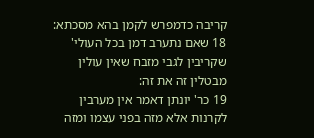קריבה כדמפרש לקמן בהא מסכתא:
18 שאם נתערב דמן בכל העולי' שקריבין לגבי מזבח שאין עולין מבטלין זה את זה:
19 כר' יונתן דאמר אין מערבין לקרנות אלא מזה בפני עצמו ומזה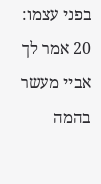בפני עצמו:
20 אמר לך אביי מעשר בהמה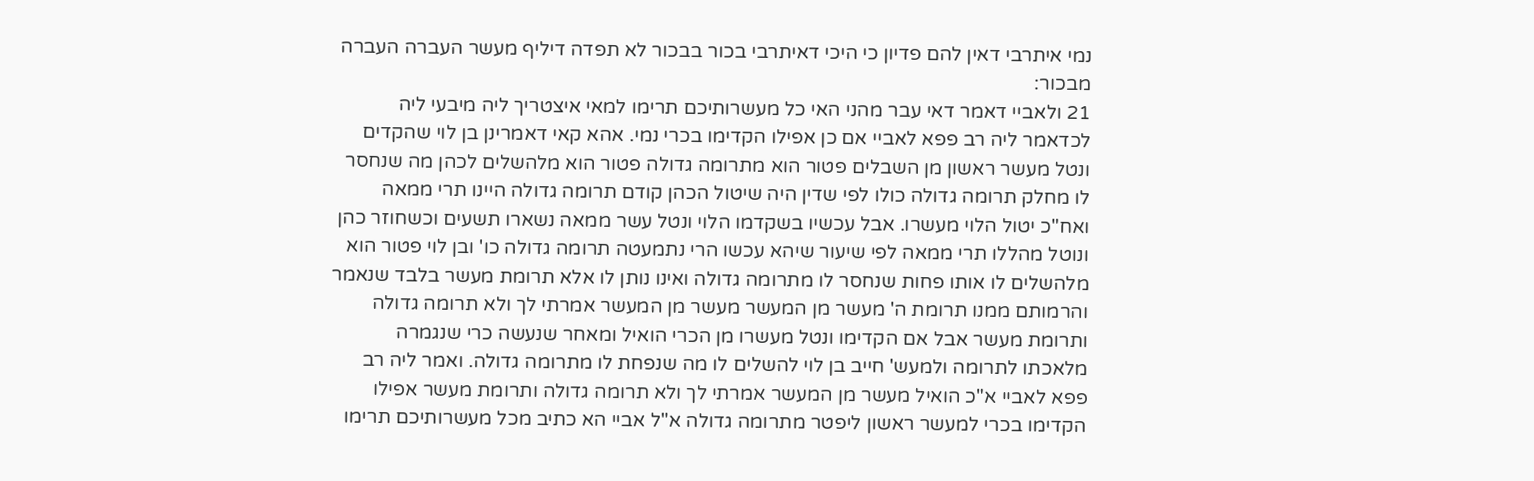נמי איתרבי דאין להם פדיון כי היכי דאיתרבי בכור בבכור לא תפדה דיליף מעשר העברה העברה מבכור:
21 ולאביי דאמר דאי עבר מהני האי כל מעשרותיכם תרימו למאי איצטריך ליה מיבעי ליה לכדאמר ליה רב פפא לאביי אם כן אפילו הקדימו בכרי נמי. אהא קאי דאמרינן בן לוי שהקדים ונטל מעשר ראשון מן השבלים פטור הוא מתרומה גדולה פטור הוא מלהשלים לכהן מה שנחסר לו מחלק תרומה גדולה כולו לפי שדין היה שיטול הכהן קודם תרומה גדולה היינו תרי ממאה ואח"כ יטול הלוי מעשרו. אבל עכשיו בשקדמו הלוי ונטל עשר ממאה נשארו תשעים וכשחוזר כהן ונוטל מהללו תרי ממאה לפי שיעור שיהא עכשו הרי נתמעטה תרומה גדולה כו' ובן לוי פטור הוא מלהשלים לו אותו פחות שנחסר לו מתרומה גדולה ואינו נותן לו אלא תרומת מעשר בלבד שנאמר והרמותם ממנו תרומת ה' מעשר מן המעשר מעשר מן המעשר אמרתי לך ולא תרומה גדולה ותרומת מעשר אבל אם הקדימו ונטל מעשרו מן הכרי הואיל ומאחר שנעשה כרי שנגמרה מלאכתו לתרומה ולמעש' חייב בן לוי להשלים לו מה שנפחת לו מתרומה גדולה. ואמר ליה רב פפא לאביי א"כ הואיל מעשר מן המעשר אמרתי לך ולא תרומה גדולה ותרומת מעשר אפילו הקדימו בכרי למעשר ראשון ליפטר מתרומה גדולה א"ל אביי הא כתיב מכל מעשרותיכם תרימו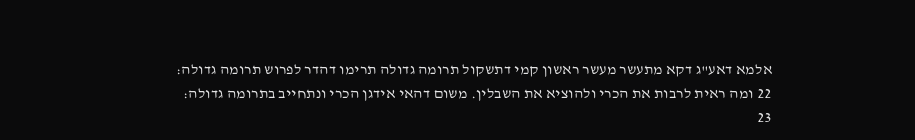אלמא דאע"ג דקא מתעשר מעשר ראשון קמי דתשקול תרומה גדולה תרימו דהדר לפרוש תרומה גדולה:
22 ומה ראית לרבות את הכרי ולהוציא את השבלין. משום דהאי אידגן הכרי ונתחייב בתרומה גדולה:
23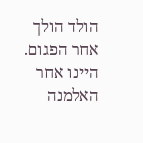הולד הולך אחר הפגום. היינו אחר האלמנה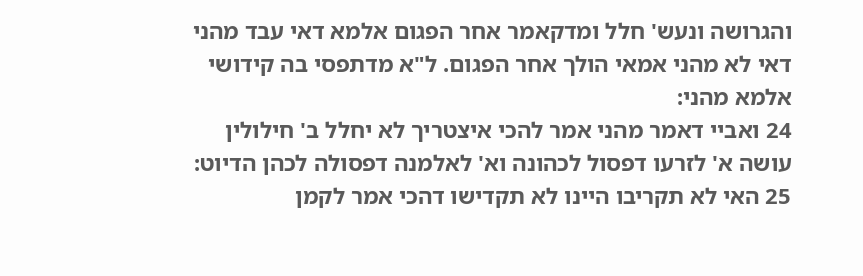והגרושה ונעש' חלל ומדקאמר אחר הפגום אלמא דאי עבד מהני דאי לא מהני אמאי הולך אחר הפגום. ל"א מדתפסי בה קידושי אלמא מהני:
24 ואביי דאמר מהני אמר להכי איצטריך לא יחלל ב' חילולין עושה א' לזרעו דפסול לכהונה וא' לאלמנה דפסולה לכהן הדיוט:
25 האי לא תקריבו היינו לא תקדישו דהכי אמר לקמן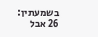בשמעתין:
26 אבל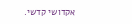אקדושי קדשי.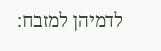לדמיהן למזבח: